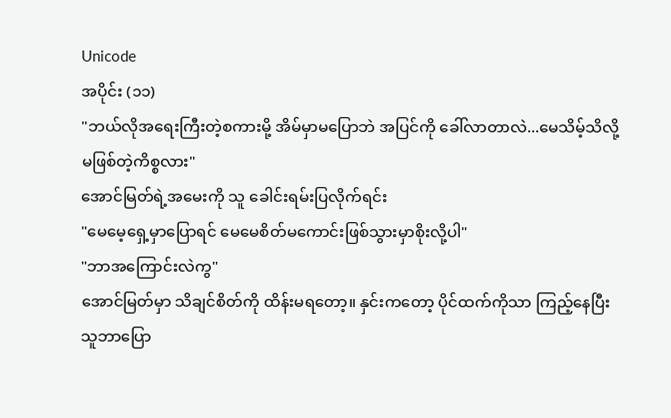Unicode
အပိုင်း (၁၁)
"ဘယ်လိုအရေးကြီးတဲ့စကားမို့ အိမ်မှာမပြောဘဲ အပြင်ကို ခေါ်လာတာလဲ...မေသိမ့်သိလို့ မဖြစ်တဲ့ကိစ္စလား"
အောင်မြတ်ရဲ့အမေးကို သူ ခေါင်းရမ်းပြလိုက်ရင်း
"မေမေ့ရှေ့မှာပြောရင် မေမေစိတ်မကောင်းဖြစ်သွားမှာစိုးလို့ပါ"
"ဘာအကြောင်းလဲကွ"
အောင်မြတ်မှာ သိချင်စိတ်ကို ထိန်းမရတော့။ နှင်းကတော့ ပိုင်ထက်ကိုသာ ကြည့်နေပြီး သူဘာပြော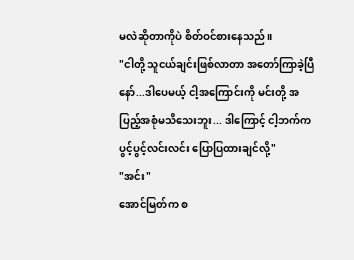မလဲဆိုတာကိုပဲ စိတ်ဝင်စားနေသည်။
"ငါတို့ သူငယ်ချင်းဖြစ်လာတာ အတော်ကြာခဲ့ပြီနော်...ဒါပေမယ့် ငါ့အကြောင်းကို မင်းတို့ အပြည့်အစုံမသိသေးဘူး... ဒါကြောင့် ငါ့ဘက်က ပွင့်ပွင့်လင်းလင်း ပြောပြထားချင်လို့"
"အင်း"
အောင်မြတ်က စ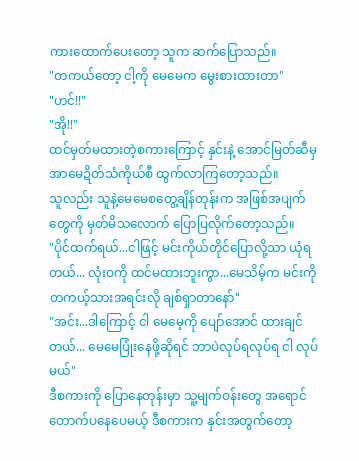ကားထောက်ပေးတော့ သူက ဆက်ပြောသည်။
"တကယ်တော့ ငါ့ကို မေမေက မွေးစားထားတာ"
"ဟင်!!"
"အို!!"
ထင်မှတ်မထားတဲ့စကားကြောင့် နှင်းနဲ့ အောင်မြတ်ဆီမှ အာမေဍိတ်သံကိုယ်စီ ထွက်လာကြတော့သည်။
သူလည်း သူနဲ့မေမေစတွေ့ချိန်တုန်းက အဖြစ်အပျက်တွေကို မှတ်မိသလောက် ပြောပြလိုက်တော့သည်။
"ပိုင်ထက်ရယ်...ငါဖြင့် မင်းကိုယ်တိုင်ပြောလို့သာ ယုံရတယ်... လုံးဝကို ထင်မထားဘူးကွာ...မေသိမ့်က မင်းကို တကယ့်သားအရင်းလို ချစ်ရှာတာနော်"
"အင်း...ဒါကြောင့် ငါ မေမေ့ကို ပျော်အောင် ထားချင်တယ်... မေမေပြုံးနေဖို့ဆိုရင် ဘာပဲလုပ်ရလုပ်ရ ငါ လုပ်မယ်"
ဒီစကားကို ပြောနေတုန်းမှာ သူ့မျက်ဝန်းတွေ အရောင်တောက်ပနေပေမယ့် ဒီစကားက နှင်းအတွက်တော့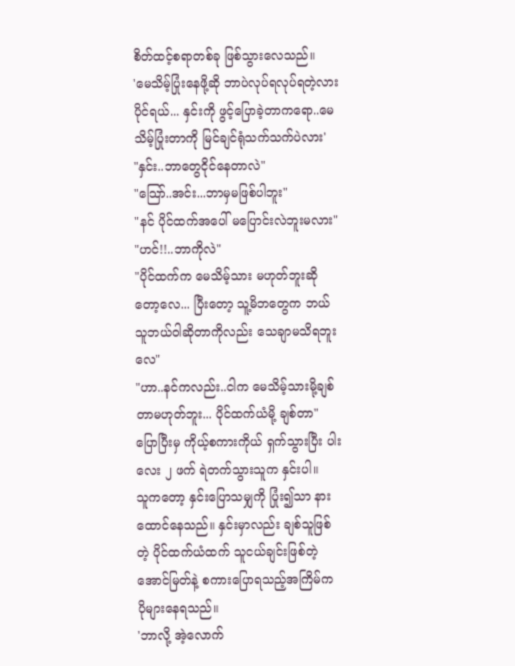စိတ်ထင့်စရာတစ်ခု ဖြစ်သွားလေသည်။
'မေသိမ့်ပြုံးနေဖို့ဆို ဘာပဲလုပ်ရလုပ်ရတဲ့လား ပိုင်ရယ်... နှင်းကို ဖွင့်ပြောခဲ့တာကရော..မေသိမ့်ပြုံးတာကို မြင်ချင်ရုံသက်သက်ပဲလား'
"နှင်း..ဘာတွေငိုင်နေတာလဲ"
"သြော်..အင်း...ဘာမှမဖြစ်ပါဘူး"
"နင် ပိုင်ထက်အပေါ် မပြောင်းလဲဘူးမလား"
"ဟင်!!..ဘာကိုလဲ"
"ပိုင်ထက်က မေသိမ့်သား မဟုတ်ဘူးဆိုတော့လေ... ပြီးတော့ သူ့မိဘတွေက ဘယ်သူဘယ်ဝါဆိုတာကိုလည်း သေချာမသိရဘူးလေ"
"ဟာ..နင်ကလည်း..ငါက မေသိမ့်သားမို့ချစ်တာမဟုတ်ဘူး... ပိုင်ထက်ယံမို့ ချစ်တာ"
ပြောပြီးမှ ကိုယ့်စကားကိုယ် ရှက်သွားပြီး ပါးလေး ၂ ဖက် ရဲတက်သွားသူက နှင်းပါ။
သူကတော့ နှင်းပြောသမျှကို ပြုံး၍သာ နားထောင်နေသည်။ နှင်းမှာလည်း ချစ်သူဖြစ်တဲ့ ပိုင်ထက်ယံထက် သူငယ်ချင်းဖြစ်တဲ့အောင်မြတ်နဲ့ စကားပြောရသည့်အကြိမ်က ပိုများနေရသည်။
'ဘာလို့ အဲ့လောက်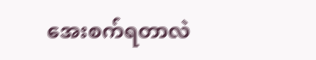အေးစက်ရတာလဲ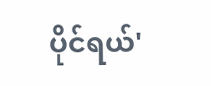ပိုင်ရယ်'